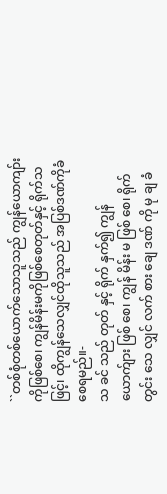``တစ်စုံတစ်ယောက်သောသူသည် ကျွန်ယောကျာ်း ကိုဖြစ်စေ၊ ကျွန်မိန်းမကိုဖြစ်စေတုတ်နှင့် ရိုက်သဖြင့်၊ ထိုကျွန်သေလျှင်ထိုသူသည် အပြစ်ဒဏ်ကိုခံစေရမည်။-
သ ခင် သည် တုတ် နှင့် ရိုက် နှက်၍ ကျွန် ယောက်ျား ဖြစ် စေ၊ ကျွန် မိန်း မ ဖြစ် စေ၊ ရိုက် တွင်း သေ လျှင် လက် စား ချေ ဒဏ် ကို မု ချ ခံ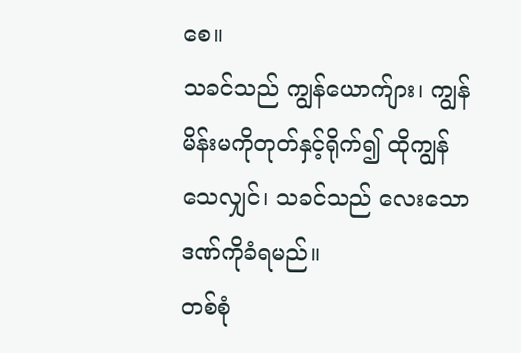စေ။
သခင်သည် ကျွန်ယောက်ျား၊ ကျွန်မိန်းမကိုတုတ်နှင့်ရိုက်၍ ထိုကျွန်သေလျှင်၊ သခင်သည် လေးသောဒဏ်ကိုခံရမည်။
တစ်စုံ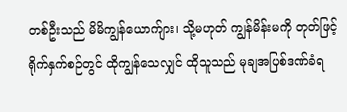တစ်ဦးသည် မိမိကျွန်ယောက်ျား၊ သို့မဟုတ် ကျွန်မိန်းမကို တုတ်ဖြင့်ရိုက်နှက်စဉ်တွင် ထိုကျွန်သေလျှင် ထိုသူသည် မုချအပြစ်ဒဏ်ခံရ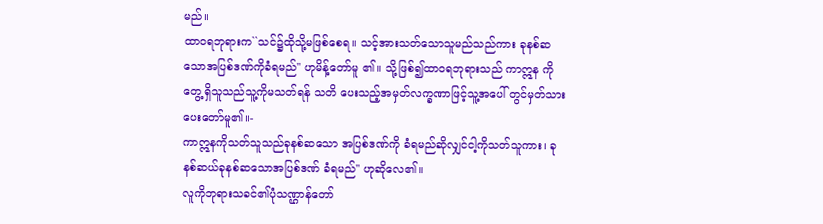မည်။
ထာဝရဘုရားက``သင်၌ထိုသို့မဖြစ်စေရ။ သင့်အားသတ်သောသူမည်သည်ကား ခုနစ်ဆ သောအပြစ်ဒဏ်ကိုခံရမည်'' ဟုမိန့်တော်မူ ၏။ သို့ဖြစ်၍ထာဝရဘုရားသည် ကာဣန ကိုတွေ့ရှိသူသည်သူ့ကိုမသတ်ရန် သတိ ပေးသည့်အမှတ်လက္ခဏာဖြင့်သူ့အပေါ် တွင်မှတ်သားပေးတော်မူ၏။-
ကာဣနကိုသတ်သူသည်ခုနစ်ဆသော အပြစ်ဒဏ်ကို ခံရမည်ဆိုလျှင်ငါ့ကိုသတ်သူကား၊ ခုနစ်ဆယ်ခုနစ်ဆသောအပြစ်ဒဏ် ခံရမည်'' ဟုဆိုလေ၏။
လူကိုဘုရားသခင်၏ပုံသဏ္ဌာန်တော်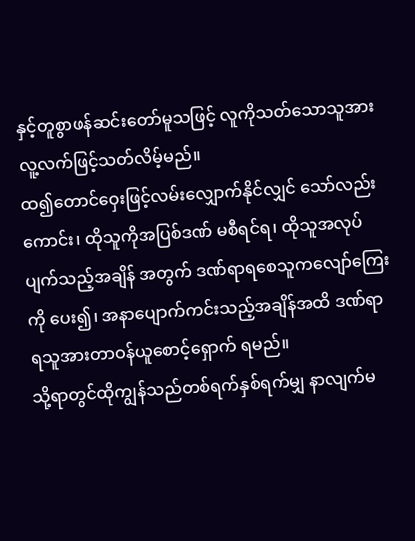နှင့်တူစွာဖန်ဆင်းတော်မူသဖြင့် လူကိုသတ်သောသူအားလူ့လက်ဖြင့်သတ်လိမ့်မည်။
ထ၍တောင်ဝှေးဖြင့်လမ်းလျှောက်နိုင်လျှင် သော်လည်းကောင်း၊ ထိုသူကိုအပြစ်ဒဏ် မစီရင်ရ၊ ထိုသူအလုပ်ပျက်သည့်အချိန် အတွက် ဒဏ်ရာရစေသူကလျော်ကြေးကို ပေး၍၊ အနာပျောက်ကင်းသည့်အချိန်အထိ ဒဏ်ရာရသူအားတာဝန်ယူစောင့်ရှောက် ရမည်။
သို့ရာတွင်ထိုကျွန်သည်တစ်ရက်နှစ်ရက်မျှ နာလျက်မ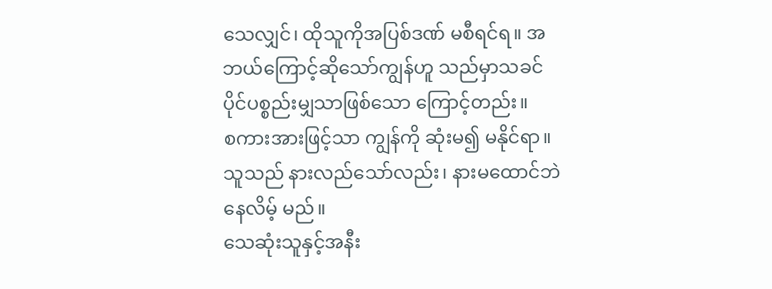သေလျှင်၊ ထိုသူကိုအပြစ်ဒဏ် မစီရင်ရ။ အဘယ်ကြောင့်ဆိုသော်ကျွန်ဟူ သည်မှာသခင်ပိုင်ပစ္စည်းမျှသာဖြစ်သော ကြောင့်တည်း။
စကားအားဖြင့်သာ ကျွန်ကို ဆုံးမ၍ မနိုင်ရာ။ သူသည် နားလည်သော်လည်း၊ နားမထောင်ဘဲ နေလိမ့် မည်။
သေဆုံးသူနှင့်အနီး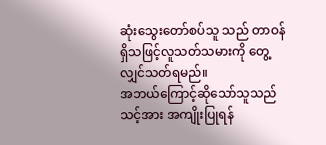ဆုံးသွေးတော်စပ်သူ သည် တာဝန်ရှိသဖြင့်လူသတ်သမားကို တွေ့လျှင်သတ်ရမည်။
အဘယ်ကြောင့်ဆိုသော်သူသည်သင့်အား အကျိုးပြုရန်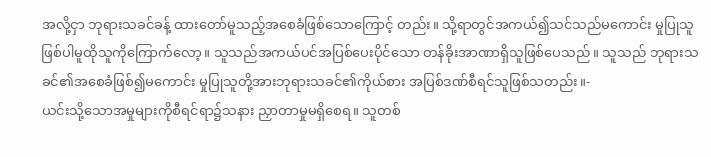အလို့ငှာ ဘုရားသခင်ခန့် ထားတော်မူသည့်အစေခံဖြစ်သောကြောင့် တည်း။ သို့ရာတွင်အကယ်၍သင်သည်မကောင်း မှုပြုသူဖြစ်ပါမူထိုသူကိုကြောက်လော့။ သူသည်အကယ်ပင်အပြစ်ပေးပိုင်သော တန်ခိုးအာဏာရှိသူဖြစ်ပေသည်။ သူသည် ဘုရားသခင်၏အစေခံဖြစ်၍မကောင်း မှုပြုသူတို့အားဘုရားသခင်၏ကိုယ်စား အပြစ်ဒဏ်စီရင်သူဖြစ်သတည်း။-
ယင်းသို့သောအမှုများကိုစီရင်ရာ၌သနား ညှာတာမှုမရှိစေရ။ သူတစ်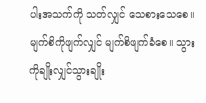ပါးအသက်ကို သတ်လျှင် သေစားသေစေ။ မျက်စိကိုဖျက်လျှင် မျက်စိဖျက်ခံစေ။ သွားကိုချိုးလျှင်သွားချိုး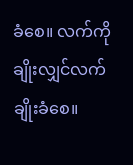ခံစေ။ လက်ကိုချိုးလျှင်လက်ချိုးခံစေ။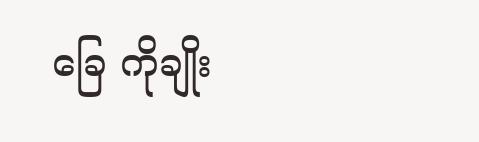ခြေ ကိုချိုး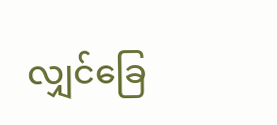လျှင်ခြေ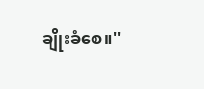ချိုးခံစေ။''